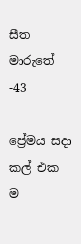සීත මාරුතේ -43

ප්‍රේමය සදා කල් එක ම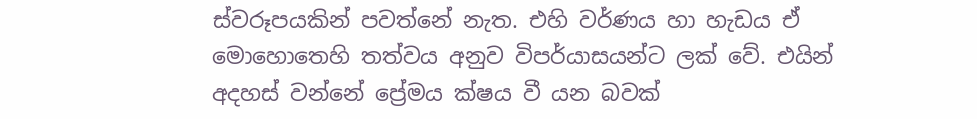ස්වරූපයකින් පවත්නේ නැත. එහි වර්ණය හා හැඩය ඒ මොහොතෙහි තත්වය අනුව විපර්යාසයන්ට ලක් වේ. එයින් අදහස් වන්නේ ප්‍රේමය ක්ෂය වී යන බවක්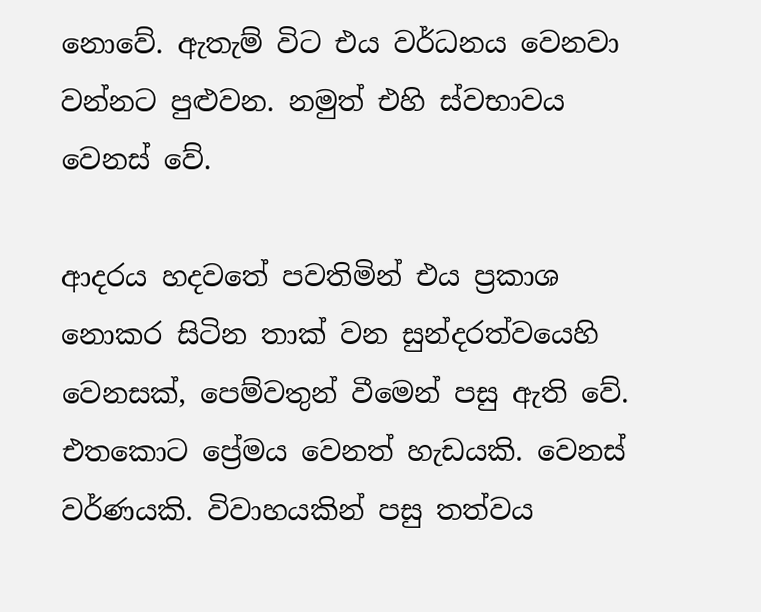නොවේ. ඇතැම් විට එය වර්ධනය වෙනවා වන්නට පුළුවන. නමුත් එහි ස්වභාවය වෙනස් වේ.

ආදරය හදවතේ පවතිමින් එය ප්‍රකාශ නොකර සිටින තාක් වන සුන්දරත්වයෙහි වෙනසක්, පෙම්වතුන් වීමෙන් පසු ඇති වේ. එතකොට ප්‍රේමය වෙනත් හැඩයකි. වෙනස් වර්ණයකි. විවාහයකින් පසු තත්වය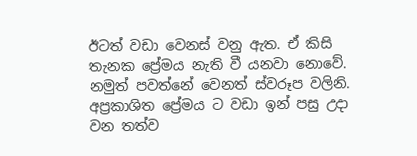ඊටත් වඩා වෙනස් වනු ඇත. ඒ කිසි තැනක ප්‍රේමය නැති වී යනවා නොවේ. නමුත් පවත්නේ වෙනත් ස්වරූප වලිනි. අප්‍රකාශිත ප්‍රේමය ට වඩා ඉන් පසු උදා වන තත්ව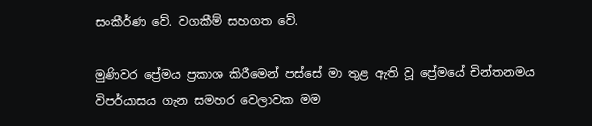සංකීර්ණ වේ. වගකීම් සහගත වේ.

මුණිවර ප්‍රේමය ප්‍රකාශ කිරීමෙන් පස්සේ මා තුළ ඇති වූ ප්‍රේමයේ චින්තනමය විපර්යාසය ගැන සමහර වෙලාවක මම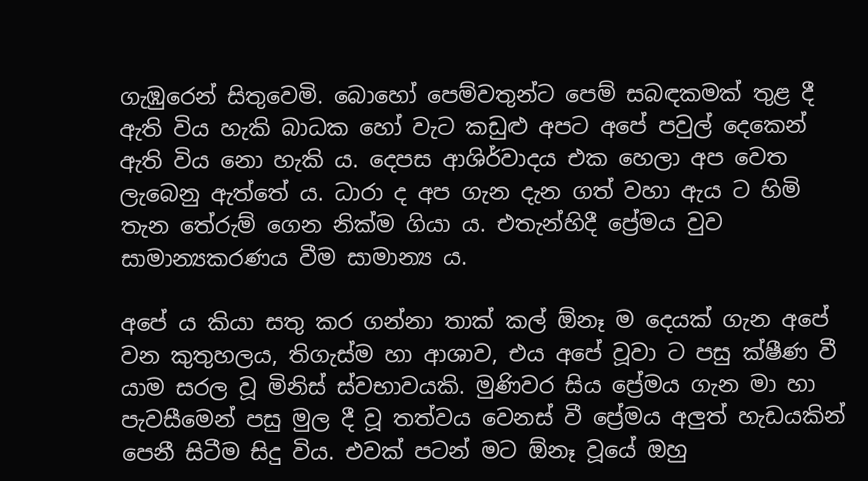ගැඹුරෙන් සිතුවෙමි. බොහෝ පෙම්වතුන්ට පෙම් සබඳකමක් තුළ දී ඇති විය හැකි බාධක හෝ වැට කඩුළු අපට අපේ පවුල් දෙකෙන් ඇති විය නො හැකි ය. දෙපස ආශිර්වාදය එක හෙලා අප වෙත ලැබෙනු ඇත්තේ ය. ධාරා ද අප ගැන දැන ගත් වහා ඇය ට හිමි තැන තේරුම් ගෙන නික්ම ගියා ය. එතැන්හිදී ප්‍රේමය වුව සාමාන්‍යකරණය වීම සාමාන්‍ය ය.

අපේ ය කියා සතු කර ගන්නා තාක් කල් ඕනෑ ම දෙයක් ගැන අපේ වන කුතුහලය, තිගැස්ම හා ආශාව, එය අපේ වූවා ට පසු ක්ෂීණ වී යාම සරල වූ මිනිස් ස්වභාවයකි. මුණිවර සිය ප්‍රේමය ගැන මා හා පැවසීමෙන් පසු මුල දී වූ තත්වය වෙනස් වී ප්‍රේමය අලුත් හැඩයකින් පෙනී සිටීම සිදු විය. එවක් පටන් මට ඕනෑ වූයේ ඔහු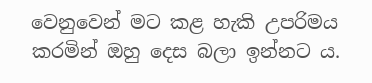වෙනුවෙන් මට කළ හැකි උපරිමය කරමින් ඔහු දෙස බලා ඉන්නට ය.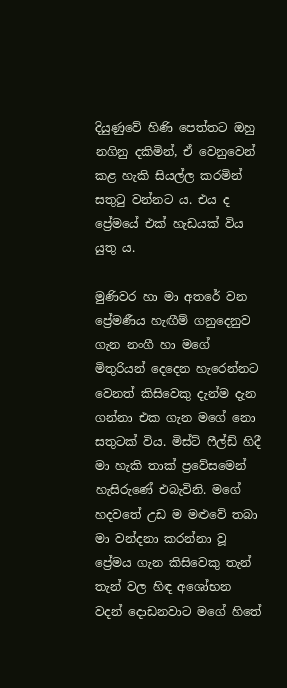දියුණුවේ හිණි පෙත්තට ඔහු නගිනු දකිමින්, ඒ වෙනුවෙන් කළ හැකි සියල්ල කරමින් සතුටු වන්නට ය. එය ද ප්‍රේමයේ එක් හැඩයක් විය යුතු ය.

මුණිවර හා මා අතරේ වන ප්‍රේමණීය හැඟීම් ගනුදෙනුව ගැන නංගී හා මගේ මිතුරියන් දෙදෙන හැරෙන්නට වෙනත් කිසිවෙකු දැන්ම දැන ගන්නා එක ගැන මගේ නො සතුටක් විය. මිස්ට් ෆීල්ඩ් හිදී මා හැකි තාක් ප්‍රවේසමෙන් හැසිරුණේ එබැවිනි. මගේ හදවතේ උඩ ම මළුවේ තබා මා වන්දනා කරන්නා වූ ප්‍රේමය ගැන කිසිවෙකු තැන් තැන් වල හිඳ අශෝභන වදන් දොඩනවාට මගේ හිතේ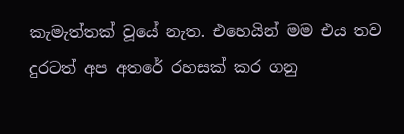කැමැත්තක් වූයේ නැත. එහෙයින් මම එය තව දුරටත් අප අතරේ රහසක් කර ගනු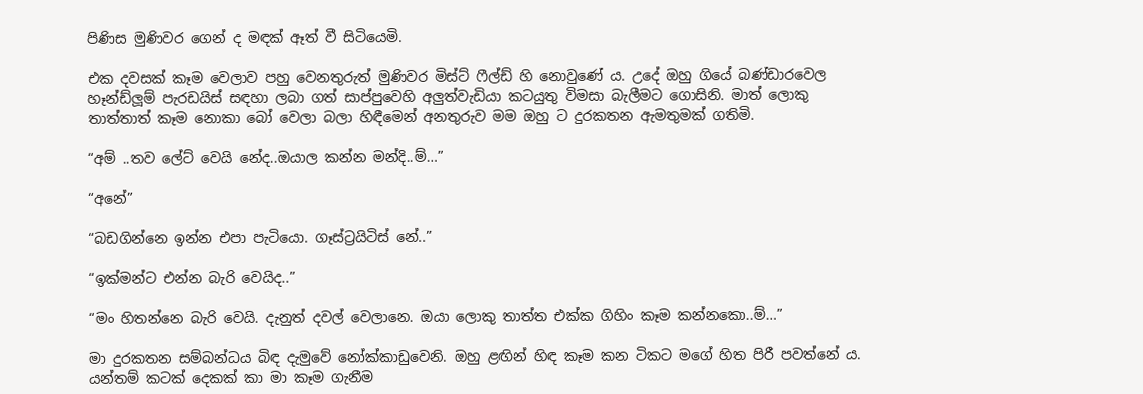පිණිස මුණිවර ගෙන් ද මඳක් ඈත් වී සිටියෙමි.

එක දවසක් කෑම වෙලාව පහු වෙනතුරුත් මුණිවර මිස්ට් ෆීල්ඩ් හි නොවුණේ ය. උදේ ඔහු ගියේ බණ්ඩාරවෙල හෑන්ඩ්ලූම් පැරඩයිස් සඳහා ලබා ගත් සාප්පුවෙහි අලුත්වැඩියා කටයුතු විමසා බැලීමට ගොසිනි. මාත් ලොකු තාත්තාත් කෑම නොකා බෝ වෙලා බලා හිඳීමෙන් අනතුරුව මම ඔහු ට දුරකතන ඇමතුමක් ගතිමි.

“අම් ..තව ලේට් වෙයි නේද..ඔයාල කන්න මන්දි..ම්…”

“අනේ”

“බඩගින්නෙ ඉන්න එපා පැටියො. ගෑස්ට්‍රයිටිස් නේ..”

“ඉක්මන්ට එන්න බැරි වෙයිද..”

“මං හිතන්නෙ බැරි වෙයි. දැනුත් දවල් වෙලානෙ. ඔයා ලොකු තාත්ත එක්ක ගිහිං කෑම කන්නකො..ම්…”

මා දුරකතන සම්බන්ධය බිඳ දැමුවේ නෝක්කාඩුවෙනි. ඔහු ළඟින් හිඳ කෑම කන ටිකට මගේ හිත පිරී පවත්නේ ය. යන්තම් කටක් දෙකක් කා මා කෑම ගැනීම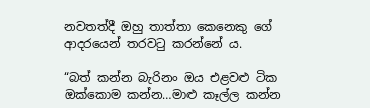නවතත්දී ඔහු තාත්තා කෙනෙකු ගේ ආදරයෙන් තරවටු කරන්නේ ය.

“බත් කන්න බැරිනං ඔය එළවළු ටික ඔක්කොම කන්න…මාළු කෑල්ල කන්න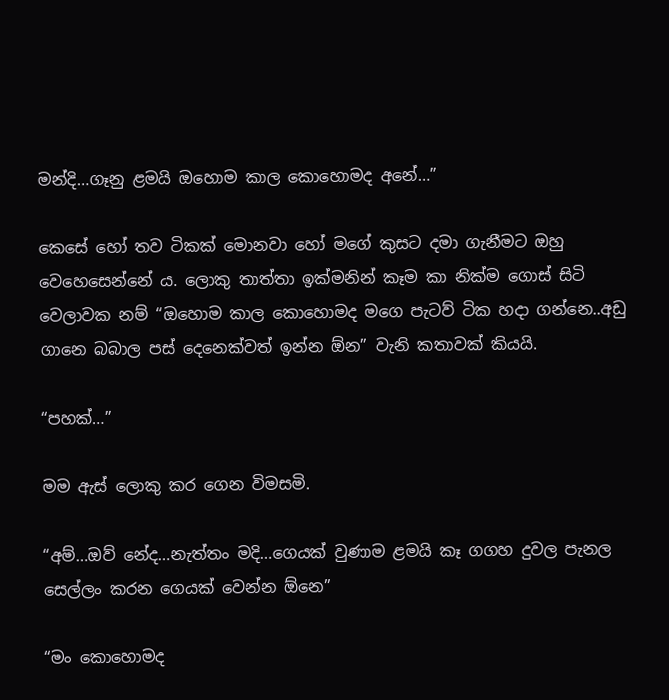මන්දි…ගෑනු ළමයි ඔහොම කාල කොහොමද අනේ…”

කෙසේ හෝ තව ටිකක් මොනවා හෝ මගේ කුසට දමා ගැනීමට ඔහු වෙහෙසෙන්නේ ය. ලොකු තාත්තා ඉක්මනින් කෑම කා නික්ම ගොස් සිටි වෙලාවක නම් “ඔහොම කාල කොහොමද මගෙ පැටව් ටික හදා ගන්නෙ..අඩු ගානෙ බබාල පස් දෙනෙක්වත් ඉන්න ඕන” වැනි කතාවක් කියයි.

“පහක්…”

මම ඇස් ලොකු කර ගෙන විමසමි.

“අම්…ඔව් නේද…නැත්තං මදි…ගෙයක් වුණාම ළමයි කෑ ගගහ දුවල පැනල සෙල්ලං කරන ගෙයක් වෙන්න ඕනෙ”

“මං කොහොමද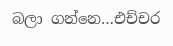බලා ගන්නෙ…එච්චර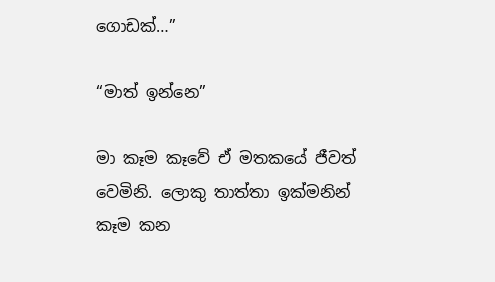ගොඩක්…”

“මාත් ඉන්නෙ”

මා කෑම කෑවේ ඒ මතකයේ ජීවත් වෙමිනි. ලොකු තාත්තා ඉක්මනින් කෑම කන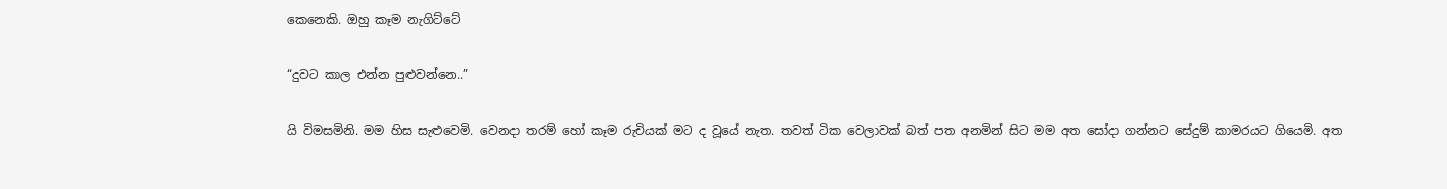කෙනෙකි. ඔහු කෑම නැගිට්ටේ

“දුවට කාල එන්න පුළුවන්නෙ..”

යි විමසමිනි. මම හිස සැළුවෙමි. වෙනදා තරම් හෝ කෑම රුචියක් මට ද වූයේ නැත. තවත් ටික වෙලාවක් බත් පත අනමින් සිට මම අත සෝදා ගන්නට සේදුම් කාමරයට ගියෙමි. අත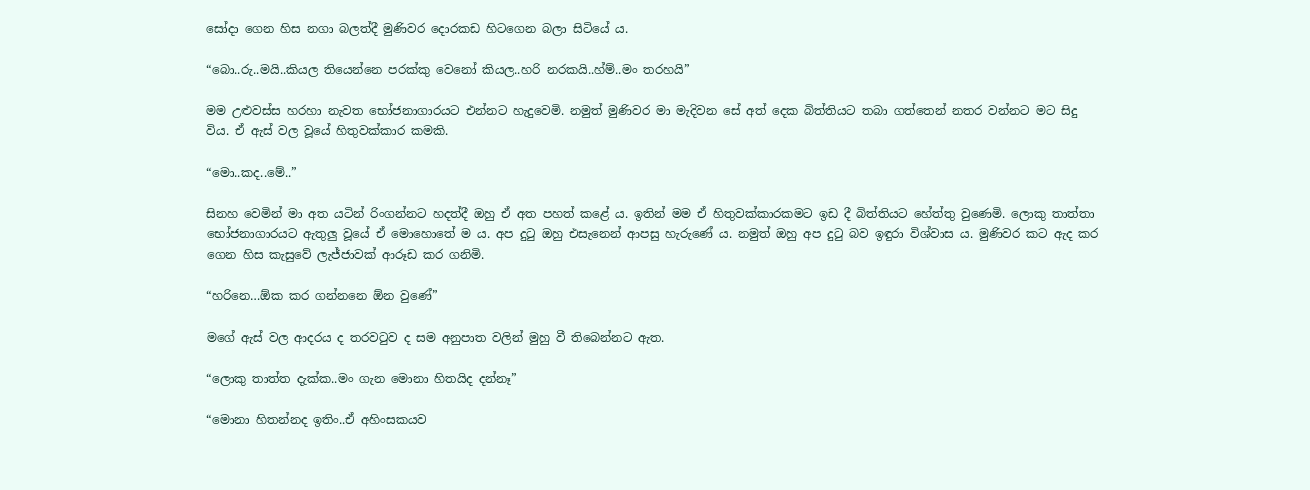සෝදා ගෙන හිස නගා බලත්දී මුණිවර දොරකඩ හිටගෙන බලා සිටියේ ය.

“බො..රු..මයි..කියල තියෙන්නෙ පරක්කු වෙනෝ කියල..හරි නරකයි..හ්ම්..මං තරහයි”

මම උළුවස්ස හරහා නැවත භෝජනාගාරයට එන්නට හැදුවෙමි. නමුත් මුණිවර මා මැදිවන සේ අත් දෙක බිත්තියට තබා ගත්තෙන් නතර වන්නට මට සිදු විය. ඒ ඇස් වල වූයේ හිතුවක්කාර කමකි.

“මො..කද..මේ..”

සිනහ වෙමින් මා අත යටින් රිංගන්නට හදත්දී ඔහු ඒ අත පහත් කළේ ය. ඉතින් මම ඒ හිතුවක්කාරකමට ඉඩ දී බිත්තියට හේත්තු වුණෙමි. ලොකු තාත්තා භෝජනාගාරයට ඇතුලු වූයේ ඒ මොහොතේ ම ය. අප දුටු ඔහු එසැනෙන් ආපසු හැරුණේ ය. නමුත් ඔහු අප දුටු බව ඉඳුරා විශ්වාස ය. මුණිවර කට ඇද කර ගෙන හිස කැසුවේ ලැජ්ජාවක් ආරූඩ කර ගනිමි.

“හරිනෙ…ඕක කර ගන්නනෙ ඕන වුණේ”

මගේ ඇස් වල ආදරය ද තරවටුව ද සම අනුපාත වලින් මුහු වී තිබෙන්නට ඇත.

“ලොකු තාත්ත දැක්ක..මං ගැන මොනා හිතයිද දන්නෑ”

“මොනා හිතන්නද ඉතිං..ඒ අහිංසකයව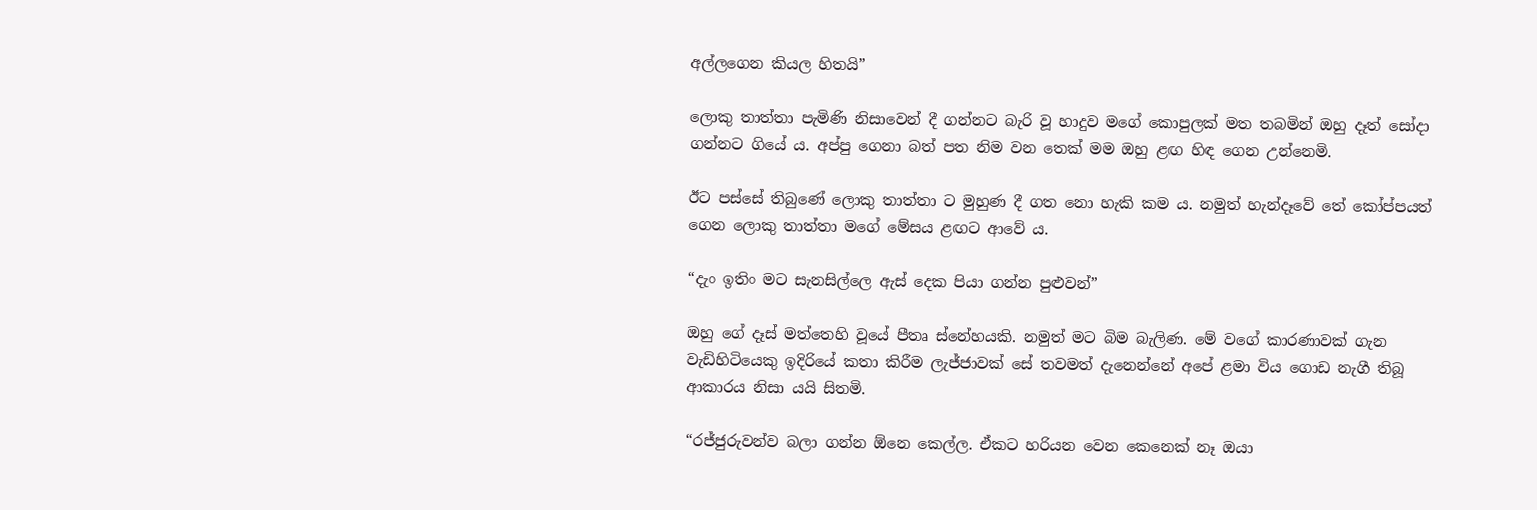අල්ලගෙන කියල හිතයි”

ලොකු තාත්තා පැමිණි නිසාවෙන් දී ගන්නට බැරි වූ හාදුව මගේ කොපුලක් මත තබමින් ඔහු දෑත් සෝදා ගන්නට ගියේ ය. අප්පු ගෙනා බත් පත නිම වන තෙක් මම ඔහු ළඟ හිඳ ගෙන උන්නෙමි.

ඊට පස්සේ තිබුණේ ලොකු තාත්තා ට මුහුණ දී ගත නො හැකි කම ය. නමුත් හැන්දෑවේ තේ කෝප්පයත් ගෙන ලොකු තාත්තා මගේ මේසය ළඟට ආවේ ය.

“දැං ඉතිං මට සැනසිල්ලෙ ඇස් දෙක පියා ගන්න පුළුවන්”

ඔහු ගේ දෑස් මත්තෙහි වූයේ පීතෘ ස්නේහයකි. නමුත් මට බිම බැලිණ. මේ වගේ කාරණාවක් ගැන වැඩිහිටියෙකු ඉදිරියේ කතා කිරීම ලැජ්ජාවක් සේ තවමත් දැනෙන්නේ අපේ ළමා විය ගොඩ නැගී තිබූ ආකාරය නිසා යයි සිතමි.

“රජ්ජුරුවන්ව බලා ගන්න ඕනෙ කෙල්ල. ඒකට හරියන වෙන කෙනෙක් නෑ ඔයා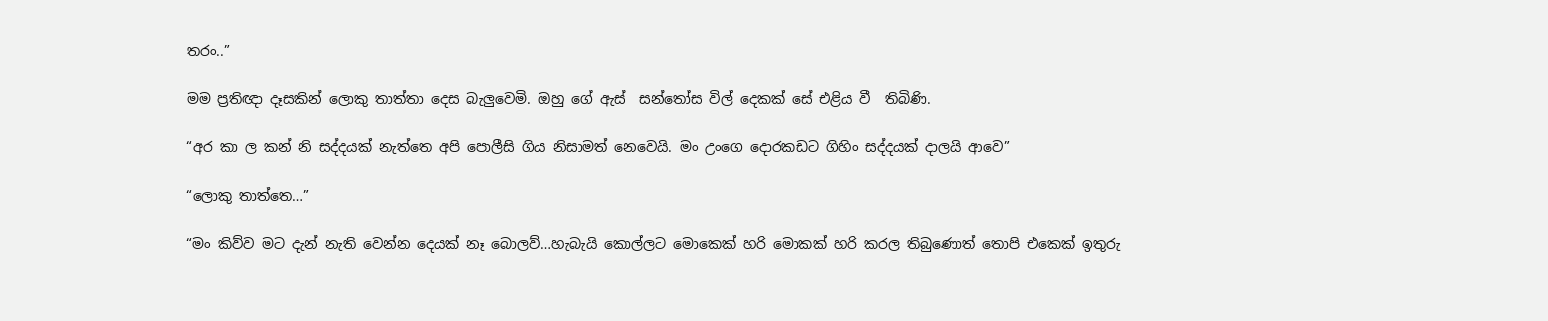තරං..”

මම ප්‍රතිඥා දෑසකින් ලොකු තාත්තා දෙස බැලුවෙමි. ඔහු ගේ ඇස්  සන්තෝස විල් දෙකක් සේ එළිය වී  තිබිණි.

“අර කා ල කන් නි සද්දයක් නැත්තෙ අපි පොලීසි ගිය නිසාමත් නෙවෙයි. මං උංගෙ දොරකඩට ගිහිං සද්දයක් දාලයි ආවෙ”

“ලොකු තාත්තෙ…”

“මං කිව්ව මට දැන් නැති වෙන්න දෙයක් නෑ බොලව්…හැබැයි කොල්ලට මොකෙක් හරි මොකක් හරි කරල තිබුණොත් තොපි එකෙක් ඉතුරු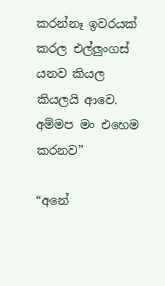කරන්නෑ ඉවරයක් කරල එල්ලුංගස් යනව කියල කියලයි ආවෙ. අම්මප මං එහෙම කරනව”

“අනේ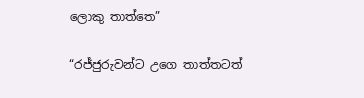ලොකු තාත්තෙ”

“රජ්ජුරුවන්ට උගෙ තාත්තටත්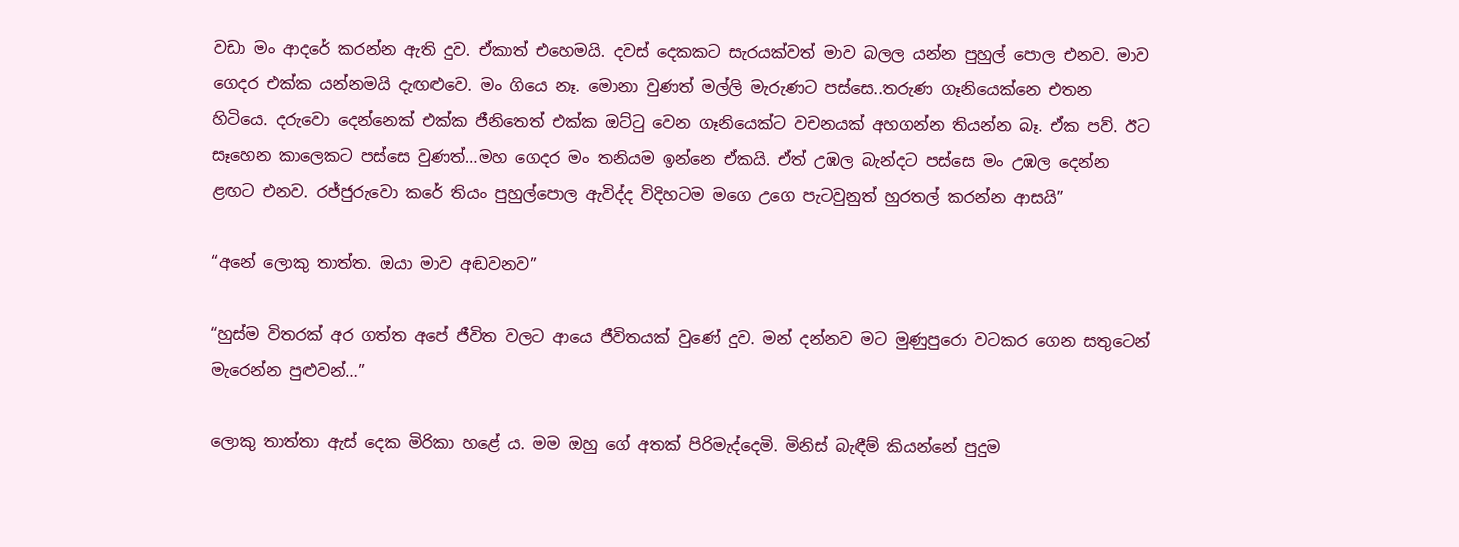වඩා මං ආදරේ කරන්න ඇති දුව. ඒකාත් එහෙමයි. දවස් දෙකකට සැරයක්වත් මාව බලල යන්න පුහුල් පොල එනව. මාව ගෙදර එක්ක යන්නමයි දැඟළුවෙ. මං ගියෙ නෑ. මොනා වුණත් මල්ලි මැරුණට පස්සෙ..තරුණ ගෑනියෙක්නෙ එතන හිටියෙ. දරුවො දෙන්නෙක් එක්ක ජීනිතෙත් එක්ක ඔට්ටු වෙන ගෑනියෙක්ට වචනයක් අහගන්න තියන්න බෑ. ඒක පව්. ඊට සෑහෙන කාලෙකට පස්සෙ වුණත්…මහ ගෙදර මං තනියම ඉන්නෙ ඒකයි. ඒත් උඹල බැන්දට පස්සෙ මං උඹල දෙන්න ළඟට එනව. රජ්ජුරුවො කරේ තියං පුහුල්පොල ඇවිද්ද විදිහටම මගෙ උගෙ පැටවුනුත් හුරතල් කරන්න ආසයි”

“අනේ ලොකු තාත්ත. ඔයා මාව අඬවනව”

“හුස්ම විතරක් අර ගත්ත අපේ ජීවිත වලට ආයෙ ජීවිතයක් වුණේ දුව. මන් දන්නව මට මුණුපුරො වටකර ගෙන සතුටෙන් මැරෙන්න පුළුවන්…”

ලොකු තාත්තා ඇස් දෙක මිරිකා හළේ ය. මම ඔහු ගේ අතක් පිරිමැද්දෙමි. මිනිස් බැඳීම් කියන්නේ පුදුම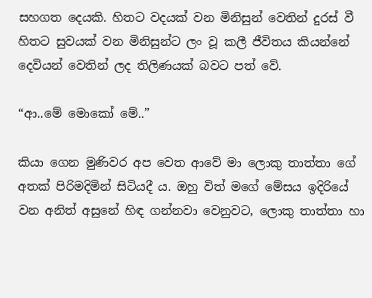සහගත දෙයකි. හිතට වදයක් වන මිනිසුන් වෙතින් දුරස් වී හිතට සුවයක් වන මිනිසුන්ට ලං වූ කලී ජීවිතය කියන්නේ දෙවියන් වෙතින් ලද තිලිණයක් බවට පත් වේ.

“ආ..මේ මොකෝ මේ..”

කියා ගෙන මුණිවර අප වෙත ආවේ මා ලොකු තාත්තා ගේ අතක් පිරිමදිමින් සිටියදී ය. ඔහු විත් මගේ මේසය ඉදිරියේ වන අනිත් අසුනේ හිඳ ගන්නවා වෙනුවට, ලොකු තාත්තා හා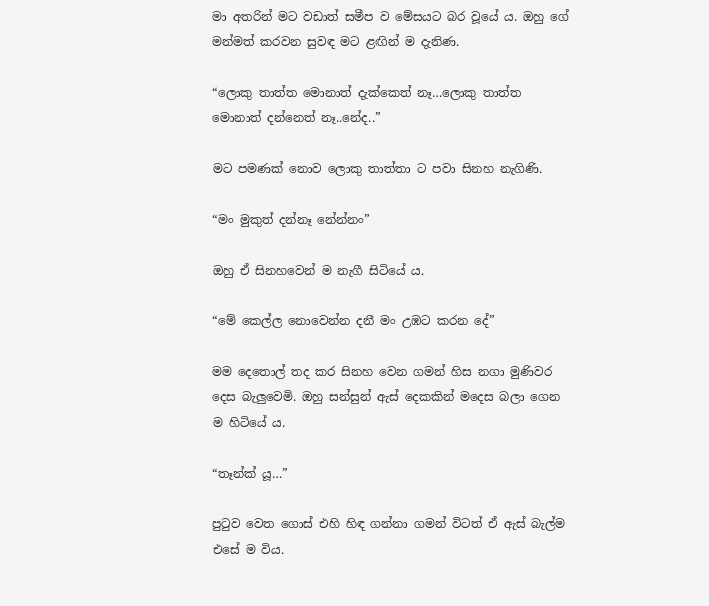මා අතරින් මට වඩාත් සමීප ව මේසයට බර වූයේ ය. ඔහු ගේ මන්මත් කරවන සුවඳ මට ළඟින් ම දැනිණ.

“ලොකු තාත්ත මොනාත් දැක්කෙත් නෑ…ලොකු තාත්ත මොනාත් දන්නෙත් නෑ..නේද..”

මට පමණක් නොව ලොකු තාත්තා ට පවා සිනහ නැගිණි.

“මං මුකුත් දන්නෑ නේන්නං”

ඔහු ඒ සිනහවෙන් ම නැගී සිටියේ ය.

“මේ කෙල්ල නොවෙන්න දනී මං උඹට කරන දේ”

මම දෙතොල් තද කර සිනහ වෙන ගමන් හිස නගා මුණිවර දෙස බැලුවෙමි. ඔහු සන්සුන් ඇස් දෙකකින් මදෙස බලා ගෙන ම හිටියේ ය.

“තෑන්ක් යූ…”

පුටුව වෙත ගොස් එහි හිඳ ගන්නා ගමන් විටත් ඒ ඇස් බැල්ම එසේ ම විය.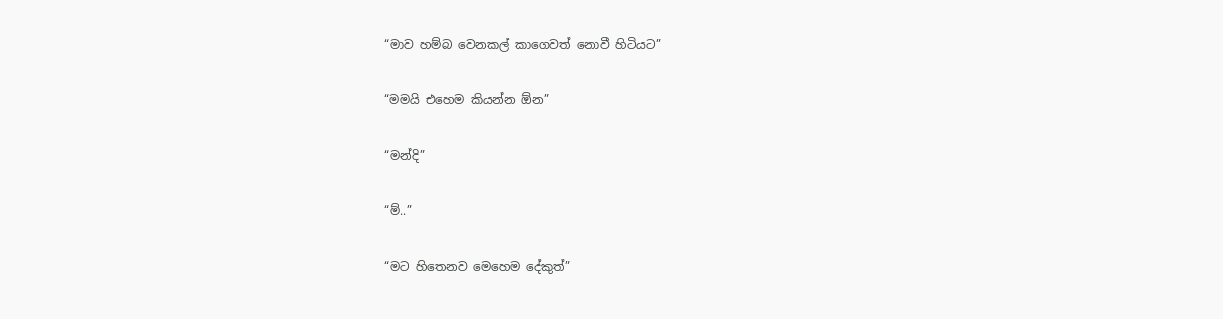“මාව හම්බ වෙනකල් කාගෙවත් නොවී හිටියට”

“මමයි එහෙම කියන්න ඕන”

“මන්දි”

“ම්..”

“මට හිතෙනව මෙහෙම දේකුත්”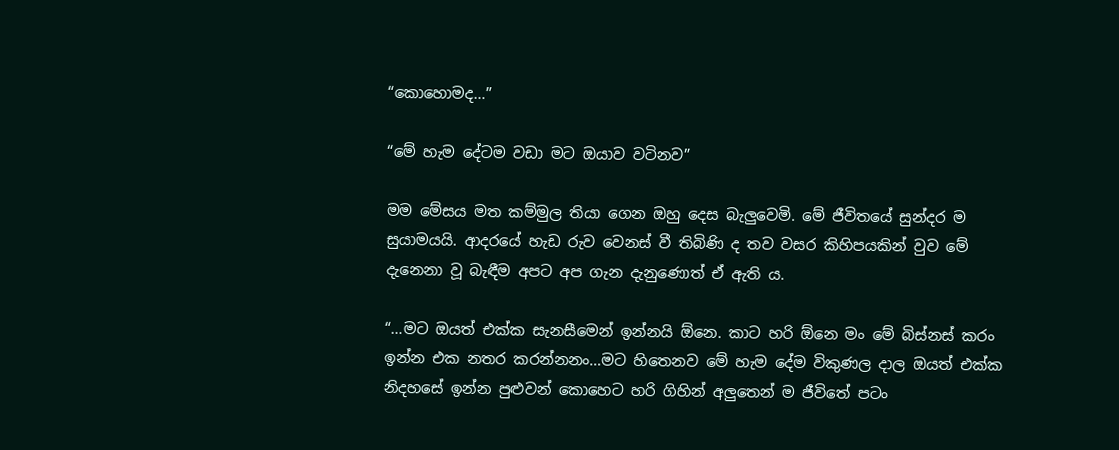“කොහොමද…”

“මේ හැම දේටම වඩා මට ඔයාව වටිනව”

මම මේසය මත කම්මුල තියා ගෙන ඔහු දෙස බැලුවෙමි. මේ ජීවිතයේ සුන්දර ම සුයාමයයි. ආදරයේ හැඩ රුව වෙනස් වී තිබිණි ද තව වසර කිහිපයකින් වුව මේ දැනෙනා වූ බැඳීම අපට අප ගැන දැනුණොත් ඒ ඇති ය.

“…මට ඔයත් එක්ක සැනසීමෙන් ඉන්නයි ඕනෙ. කාට හරි ඕනෙ මං මේ බිස්නස් කරං ඉන්න එක නතර කරන්නනං…මට හිතෙනව මේ හැම දේම විකුණල දාල ඔයත් එක්ක නිදහසේ ඉන්න පුළුවන් කොහෙට හරි ගිහින් අලුතෙන් ම ජීවිතේ පටං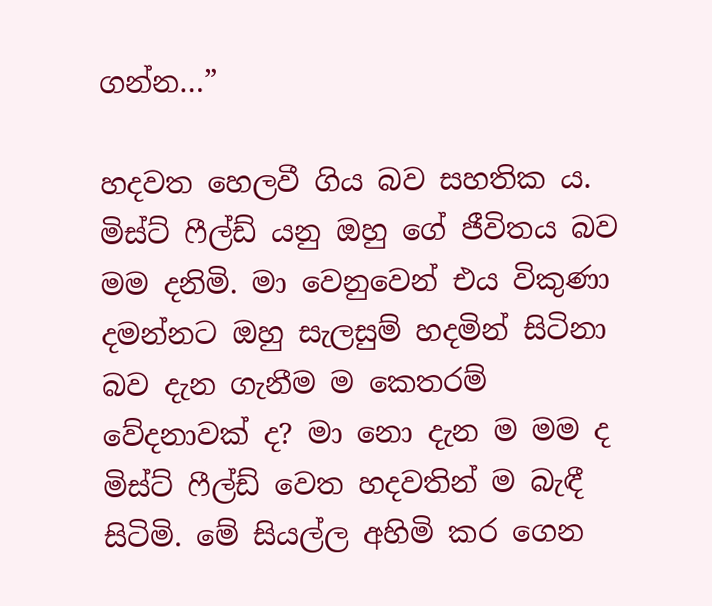ගන්න…”

හදවත හෙලවී ගිය බව සහතික ය. මිස්ට් ෆීල්ඩ් යනු ඔහු ගේ ජීවිතය බව මම දනිමි. මා වෙනුවෙන් එය විකුණා දමන්නට ඔහු සැලසුම් හදමින් සිටිනා බව දැන ගැනීම ම කෙතරම් වේදනාවක් ද? මා නො දැන ම මම ද මිස්ට් ෆීල්ඩ් වෙත හදවතින් ම බැඳී සිටිමි. මේ සියල්ල අහිමි කර ගෙන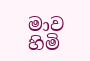මාව හිමි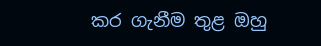කර ගැනීම තුළ ඔහු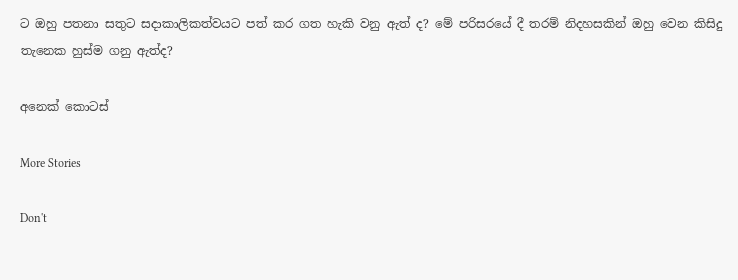ට ඔහු පතනා සතුට සදාකාලිකත්වයට පත් කර ගත හැකි වනු ඇත් ද? මේ පරිසරයේ දී තරම් නිදහසකින් ඔහු වෙන කිසිදු තැනෙක හුස්ම ගනු ඇත්ද?

අනෙක් කොටස්

More Stories

Don't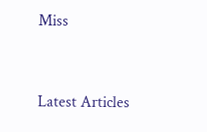Miss


Latest Articles